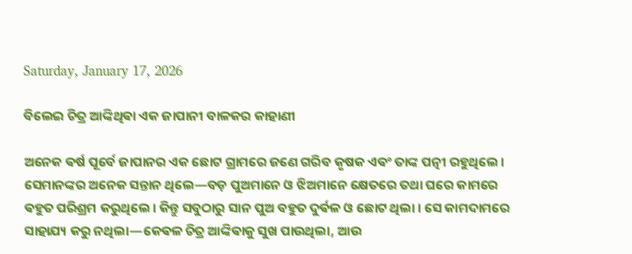Saturday, January 17, 2026

ବିଲେଇ ଚିତ୍ର ଆଙ୍କିଥିଵା ଏକ ଜାପାନୀ ବାଳକର କାହାଣୀ

ଅନେକ ଵର୍ଷ ପୂର୍ବେ ଜାପାନର ଏକ ଛୋଟ ଗ୍ରାମରେ ଜଣେ ଗରିବ କୃଷକ ଏଵଂ ତାଙ୍କ ପତ୍ନୀ ରହୁଥିଲେ। ସେମାନଙ୍କର ଅନେକ ସନ୍ତାନ ଥିଲେ—ବଡ଼ ପୁଅମାନେ ଓ ଝିଅମାନେ କ୍ଷେତରେ ତଥା ଘରେ କାମରେ ଵହୁତ ପରିଶ୍ରମ କରୁଥିଲେ। କିନ୍ତୁ ସବୁଠାରୁ ସାନ ପୁଅ ବହୁତ ଦୁର୍ଵଳ ଓ ଛୋଟ ଥିଲା। ସେ କାମଦାମରେ ସାହାଯ୍ୟ କରୁ ନଥିଲା—କେଵଳ ଚିତ୍ର ଆଙ୍କିଵାକୁ ସୁଖ ପାଉଥିଲା, ଆଉ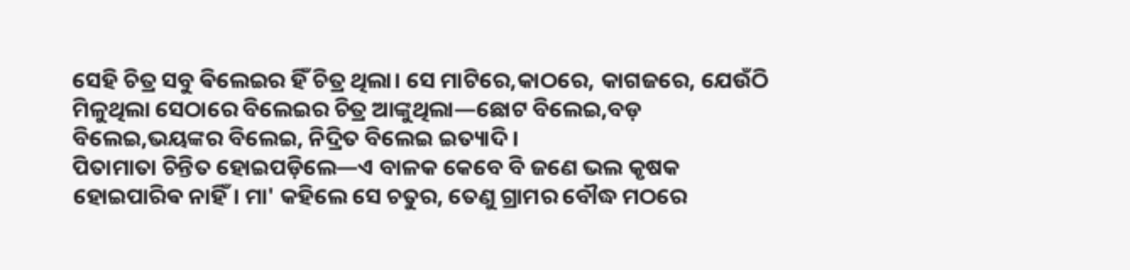ସେହି ଚିତ୍ର ସବୁ ଵିଲେଇର ହିଁ ଚିତ୍ର ଥିଲା। ସେ ମାଟିରେ,କାଠରେ, କାଗଜରେ, ଯେଉଁଠି ମିଳୁଥିଲା ସେଠାରେ ବିଲେଇର ଚିତ୍ର ଆଙ୍କୁଥିଲା—ଛୋଟ ବିଲେଇ,ବଡ଼ ବିଲେଇ,ଭୟଙ୍କର ବିଲେଇ, ନିଦ୍ରିତ ବିଲେଇ ଇତ୍ୟାଦି ।
ପିତାମାତା ଚିନ୍ତିତ ହୋଇପଡ଼ିଲେ—ଏ ବାଳକ କେବେ ବି ଜଣେ ଭଲ କୃଷକ ହୋଇପାରିଵ ନାହିଁ। ମା' କହିଲେ ସେ ଚତୁର, ତେଣୁ ଗ୍ରାମର ବୌଦ୍ଧ ମଠରେ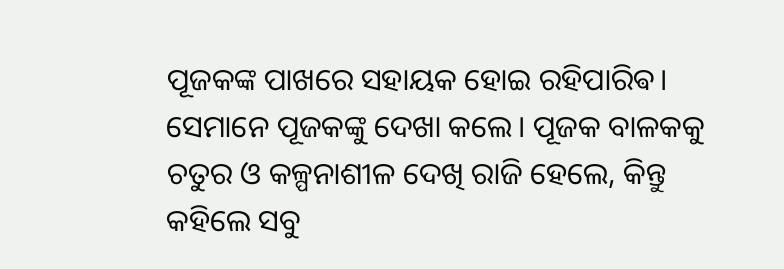ପୂଜକଙ୍କ ପାଖରେ ସହାୟକ ହୋଇ ରହିପାରିଵ। ସେମାନେ ପୂଜକଙ୍କୁ ଦେଖା କଲେ। ପୂଜକ ବାଳକକୁ ଚତୁର ଓ କଳ୍ପନାଶୀଳ ଦେଖି ରାଜି ହେଲେ, କିନ୍ତୁ କହିଲେ ସବୁ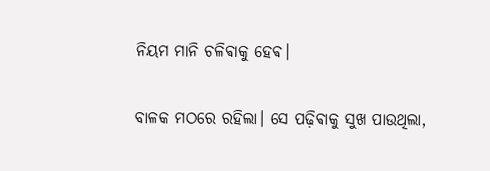ନିୟମ ମାନି ଚଳିଵାକୁ ହେଵ।

ବାଳକ ମଠରେ ରହିଲା। ସେ ପଢ଼ିଵାକୁ ସୁଖ ପାଉଥିଲା,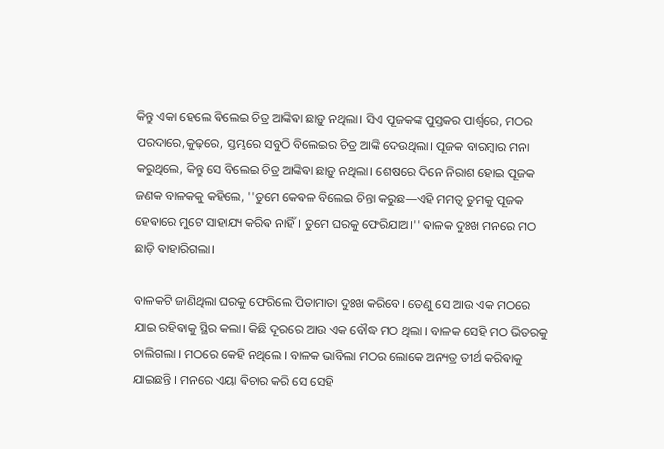କିନ୍ତୁ ଏକା ହେଲେ ଵିଲେଇ ଚିତ୍ର ଆଙ୍କିଵା ଛାଡ଼ୁ ନଥିଲା। ସିଏ ପୂଜକଙ୍କ ପୁସ୍ତକର ପାର୍ଶ୍ୱରେ, ମଠର ପରଦାରେ,କୁଢ଼ରେ, ସ୍ତମ୍ଭରେ ସବୁଠି ବିଲେଇର ଚିତ୍ର ଆଙ୍କି ଦେଉଥିଲା। ପୂଜକ ବାରମ୍ଵାର ମନା କରୁଥିଲେ, କିନ୍ତୁ ସେ ବିଲେଇ ଚିତ୍ର ଆଙ୍କିଵା ଛାଡ଼ୁ ନଥିଲା। ଶେଷରେ ଦିନେ ନିରାଶ ହୋଇ ପୂଜକ ଜଣକ ବାଳକକୁ କହିଲେ, ''ତୁମେ କେଵଳ ବିଲେଇ ଚିନ୍ତା କରୁଛ—ଏହି ମମତ୍ବ ତୁମକୁ ପୂଜକ ହେଵାରେ ମୁଟେ ସାହାଯ୍ୟ କରିଵ ନାହିଁ। ତୁମେ ଘରକୁ ଫେରିଯାଅ।'' ଵାଳକ ଦୁଃଖ ମନରେ ମଠ ଛାଡ଼ି ଵାହାରିଗଲା।

ବାଳକଟି ଜାଣିଥିଲା ଘରକୁ ଫେରିଲେ ପିତାମାତା ଦୁଃଖ କରିବେ। ତେଣୁ ସେ ଆଉ ଏକ ମଠରେ ଯାଇ ରହିଵାକୁ ସ୍ଥିର କଲା। କିଛି ଦୂରରେ ଆଉ ଏକ ବୌଦ୍ଧ ମଠ ଥିଲା । ବାଳକ ସେହି ମଠ ଭିତରକୁ ଚାଲିଗଲା । ମଠରେ କେହି ନଥିଲେ । ବାଳକ ଭାବିଲା ମଠର ଲୋକେ ଅନ୍ୟତ୍ର ତୀର୍ଥ କରିଵାକୁ ଯାଇଛନ୍ତି । ମନରେ ଏୟା ଵିଚାର କରି ସେ ସେହି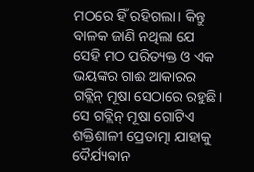ମଠରେ ହିଁ ରହିଗଲା। କିନ୍ତୁ ବାଳକ ଜାଣି ନଥିଲା ଯେ ସେହି ମଠ ପରିତ୍ୟକ୍ତ ଓ ଏକ ଭୟଙ୍କର ଗାଈ ଆକାରର ଗବ୍ଲିନ୍ ମୂଷା ସେଠାରେ ରହୁଛି। ସେ ଗବ୍ଲିନ୍ ମୂଷା ଗୋଟିଏ ଶକ୍ତିଶାଳୀ ପ୍ରେତାତ୍ମା ଯାହାକୁ ଦୈର୍ଯ୍ୟଵାନ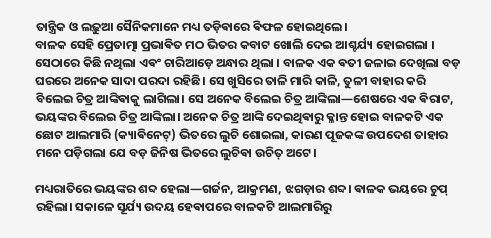ତାନ୍ତ୍ରିକ ଓ ଲଢ଼ୁଆ ସୈନିକମାନେ ମଧ୍ୟ ତଡ଼ିଵାରେ ଵିଫଳ ହୋଇଥିଲେ।
ବାଳକ ସେହି ପ୍ରେତାତ୍ମା ପ୍ରଭାଵିତ ମଠ ଭିତର କବାଟ ଖୋଲି ଦେଇ ଆଶ୍ଚର୍ଯ୍ୟ ହୋଇଗଲା । ସେଠାରେ କିଛି ନଥିଲା ଏଵଂ ଚାରିଆଡ଼େ ଅନ୍ଧାର ଥିଲା । ବାଳକ ଏକ ଵତୀ ଜଳାଇ ଦେଖିଲା ବଡ଼ ଘରରେ ଅନେକ ସାଦା ପରଦା ରହିଛି। ସେ ଖୁସିରେ ତାଳି ମାରି କାଳି, ତୁଳୀ ବାହାର କରି ବିଲେଇ ଚିତ୍ର ଆଙ୍କିଵାକୁ ଲାଗିଲା। ସେ ଅନେକ ବିଲେଇ ଚିତ୍ର ଆଙ୍କିଲା—ଶେଷରେ ଏକ ଵିରାଟ, ଭୟଙ୍କର ବିଲେଇ ଚିତ୍ର ଆଙ୍କିଲା। ଅନେକ ଚିତ୍ର ଆଙ୍କି ଦେଇଥିଵାରୁ କ୍ଳାନ୍ତ ହୋଇ ବାଳକଟି ଏକ ଛୋଟ ଆଲମାରି (କ୍ୟାଵିନେଟ୍) ଭିତରେ ଲୁଚି ଶୋଇଲା, କାରଣ ପୂଜକଙ୍କ ଉପଦେଶ ତାହାର ମନେ ପଡ଼ିଗଲା ଯେ ବଡ଼ ଜିନିଷ ଭିତରେ ଲୁଚିଵା ଉଚିତ୍ ଅଟେ।

ମଧ୍ୟରାତିରେ ଭୟଙ୍କର ଶବ୍ଦ ହେଲା—ଗର୍ଜନ, ଆକ୍ରମଣ, ଝଗଡ଼ାର ଶବ୍ଦ। ଵାଳକ ଭୟରେ ଚୁପ୍ ରହିଲା। ସକାଳେ ସୂର୍ଯ୍ୟ ଉଦୟ ହେଵାପରେ ବାଳକଟି ଆଲମାରିରୁ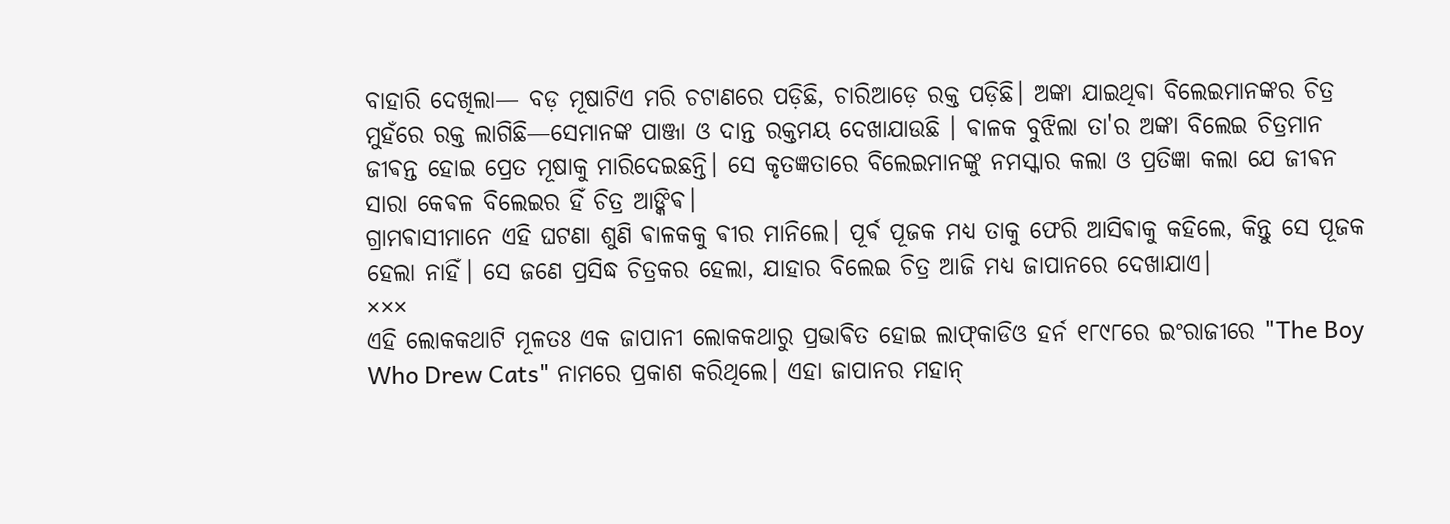ବାହାରି ଦେଖିଲା— ବଡ଼ ମୂଷାଟିଏ ମରି ଚଟାଣରେ ପଡ଼ିଛି, ଚାରିଆଡ଼େ ରକ୍ତ ପଡ଼ିଛି। ଅଙ୍କା ଯାଇଥିଵା ବିଲେଇମାନଙ୍କର ଚିତ୍ର ମୁହଁରେ ରକ୍ତ ଲାଗିଛି—ସେମାନଙ୍କ ପାଞ୍ଜା ଓ ଦାନ୍ତ ରକ୍ତମୟ ଦେଖାଯାଉଛି । ଵାଳକ ବୁଝିଲା ତା'ର ଅଙ୍କା ବିଲେଇ ଚିତ୍ରମାନ ଜୀଵନ୍ତ ହୋଇ ପ୍ରେତ ମୂଷାକୁ ମାରିଦେଇଛନ୍ତି। ସେ କୃତଜ୍ଞତାରେ ବିଲେଇମାନଙ୍କୁ ନମସ୍କାର କଲା ଓ ପ୍ରତିଜ୍ଞା କଲା ଯେ ଜୀଵନ ସାରା କେଵଳ ବିଲେଇର ହିଁ ଚିତ୍ର ଆଙ୍କିଵ।
ଗ୍ରାମଵାସୀମାନେ ଏହି ଘଟଣା ଶୁଣି ଵାଳକକୁ ଵୀର ମାନିଲେ। ପୂର୍ଵ ପୂଜକ ମଧ୍ୟ ତାକୁ ଫେରି ଆସିଵାକୁ କହିଲେ, କିନ୍ତୁ ସେ ପୂଜକ ହେଲା ନାହିଁ। ସେ ଜଣେ ପ୍ରସିଦ୍ଧ ଚିତ୍ରକର ହେଲା, ଯାହାର ବିଲେଇ ଚିତ୍ର ଆଜି ମଧ୍ୟ ଜାପାନରେ ଦେଖାଯାଏ।
×××
ଏହି ଲୋକକଥାଟି ମୂଳତଃ ଏକ ଜାପାନୀ ଲୋକକଥାରୁ ପ୍ରଭାଵିତ ହୋଇ ଲାଫ୍‌କାଡିଓ ହର୍ନ ୧୮୯୮ରେ ଇଂରାଜୀରେ "The Boy Who Drew Cats" ନାମରେ ପ୍ରକାଶ କରିଥିଲେ। ଏହା ଜାପାନର ମହାନ୍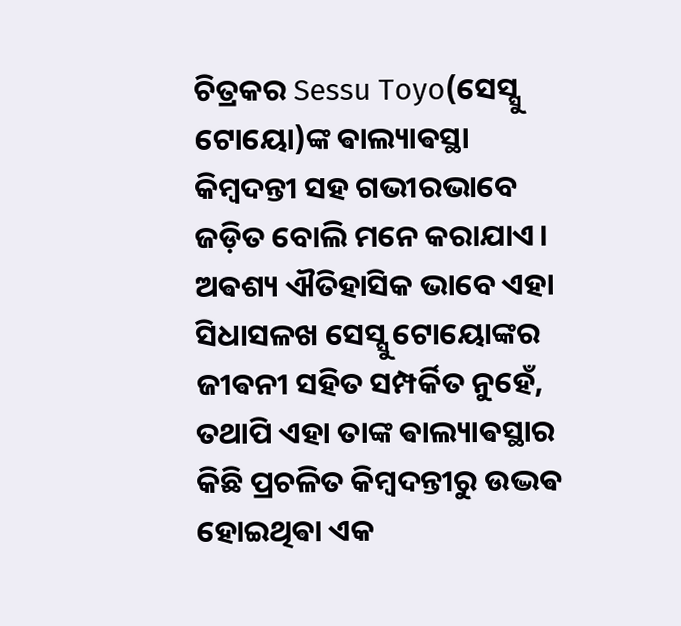ଚିତ୍ରକର Sessu Toyo(ସେସ୍ସୁ ଟୋୟୋ)ଙ୍କ ଵାଲ୍ୟାଵସ୍ଥା କିମ୍ଵଦନ୍ତୀ ସହ ଗଭୀରଭାବେ ଜଡ଼ିତ ବୋଲି ମନେ କରାଯାଏ। ଅଵଶ୍ୟ ଐତିହାସିକ ଭାବେ ଏହା ସିଧାସଳଖ ସେସ୍ସୁ ଟୋୟୋଙ୍କର ଜୀଵନୀ ସହିତ ସମ୍ପର୍କିତ ନୁହେଁ, ତଥାପି ଏହା ତାଙ୍କ ଵାଲ୍ୟାଵସ୍ଥାର କିଛି ପ୍ରଚଳିତ କିମ୍ଵଦନ୍ତୀରୁ ଉଦ୍ଭଵ ହୋଇଥିଵା ଏକ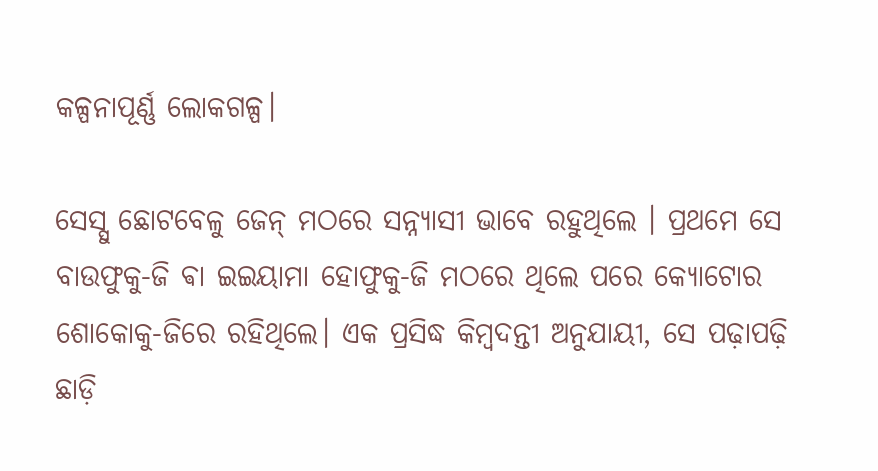କଳ୍ପନାପୂର୍ଣ୍ଣ ଲୋକଗଳ୍ପ।

ସେସ୍ସୁ ଛୋଟବେଳୁ ଜେନ୍ ମଠରେ ସନ୍ନ୍ୟାସୀ ଭାବେ ରହୁଥିଲେ । ପ୍ରଥମେ ସେ ବାଉଫୁକୁ-ଜି ଵା ଇଇୟାମା ହୋଫୁକୁ-ଜି ମଠରେ ଥିଲେ ପରେ କ୍ୟୋଟୋର ଶୋକୋକୁ-ଜିରେ ରହିଥିଲେ। ଏକ ପ୍ରସିଦ୍ଧ କିମ୍ଵଦନ୍ତୀ ଅନୁଯାୟୀ, ସେ ପଢ଼ାପଢ଼ି ଛାଡ଼ି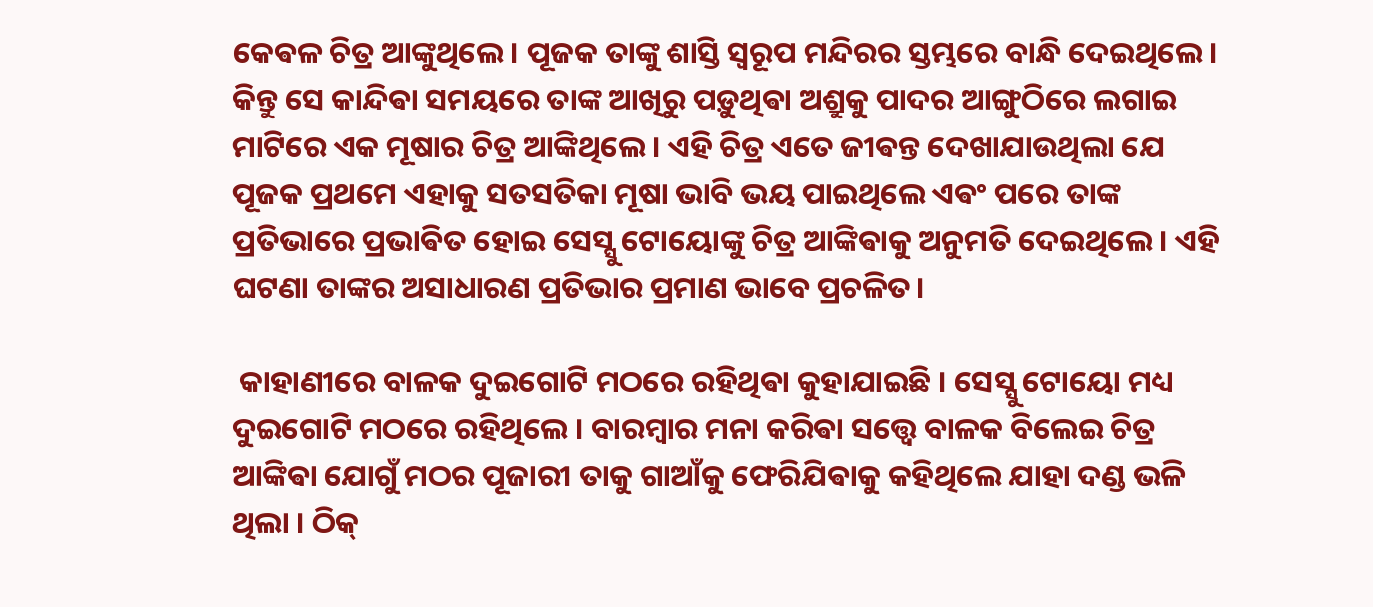କେଵଳ ଚିତ୍ର ଆଙ୍କୁଥିଲେ। ପୂଜକ ତାଙ୍କୁ ଶାସ୍ତି ସ୍ୱରୂପ ମନ୍ଦିରର ସ୍ତମ୍ଭରେ ବାନ୍ଧି ଦେଇଥିଲେ। କିନ୍ତୁ ସେ କାନ୍ଦିଵା ସମୟରେ ତାଙ୍କ ଆଖିରୁ ପଡ଼ୁଥିଵା ଅଶ୍ରୁକୁ ପାଦର ଆଙ୍ଗୁଠିରେ ଲଗାଇ ମାଟିରେ ଏକ ମୂଷାର ଚିତ୍ର ଆଙ୍କିଥିଲେ। ଏହି ଚିତ୍ର ଏତେ ଜୀଵନ୍ତ ଦେଖାଯାଉଥିଲା ଯେ ପୂଜକ ପ୍ରଥମେ ଏହାକୁ ସତସତିକା ମୂଷା ଭାବି ଭୟ ପାଇଥିଲେ ଏଵଂ ପରେ ତାଙ୍କ ପ୍ରତିଭାରେ ପ୍ରଭାଵିତ ହୋଇ ସେସ୍ସୁ ଟୋୟୋଙ୍କୁ ଚିତ୍ର ଆଙ୍କିଵାକୁ ଅନୁମତି ଦେଇଥିଲେ। ଏହି ଘଟଣା ତାଙ୍କର ଅସାଧାରଣ ପ୍ରତିଭାର ପ୍ରମାଣ ଭାବେ ପ୍ରଚଳିତ।

 କାହାଣୀରେ ବାଳକ ଦୁଇଗୋଟି ମଠରେ ରହିଥିଵା କୁହାଯାଇଛି । ସେସ୍ସୁ ଟୋୟୋ ମଧ୍ୟ ଦୁଇଗୋଟି ମଠରେ ରହିଥିଲେ । ବାରମ୍ବାର ମନା କରିଵା ସତ୍ତ୍ୱେ ବାଳକ ବିଲେଇ ଚିତ୍ର ଆଙ୍କିଵା ଯୋଗୁଁ ମଠର ପୂଜାରୀ ତାକୁ ଗାଆଁକୁ ଫେରିଯିଵାକୁ କହିଥିଲେ ଯାହା ଦଣ୍ଡ ଭଳି ଥିଲା । ଠିକ୍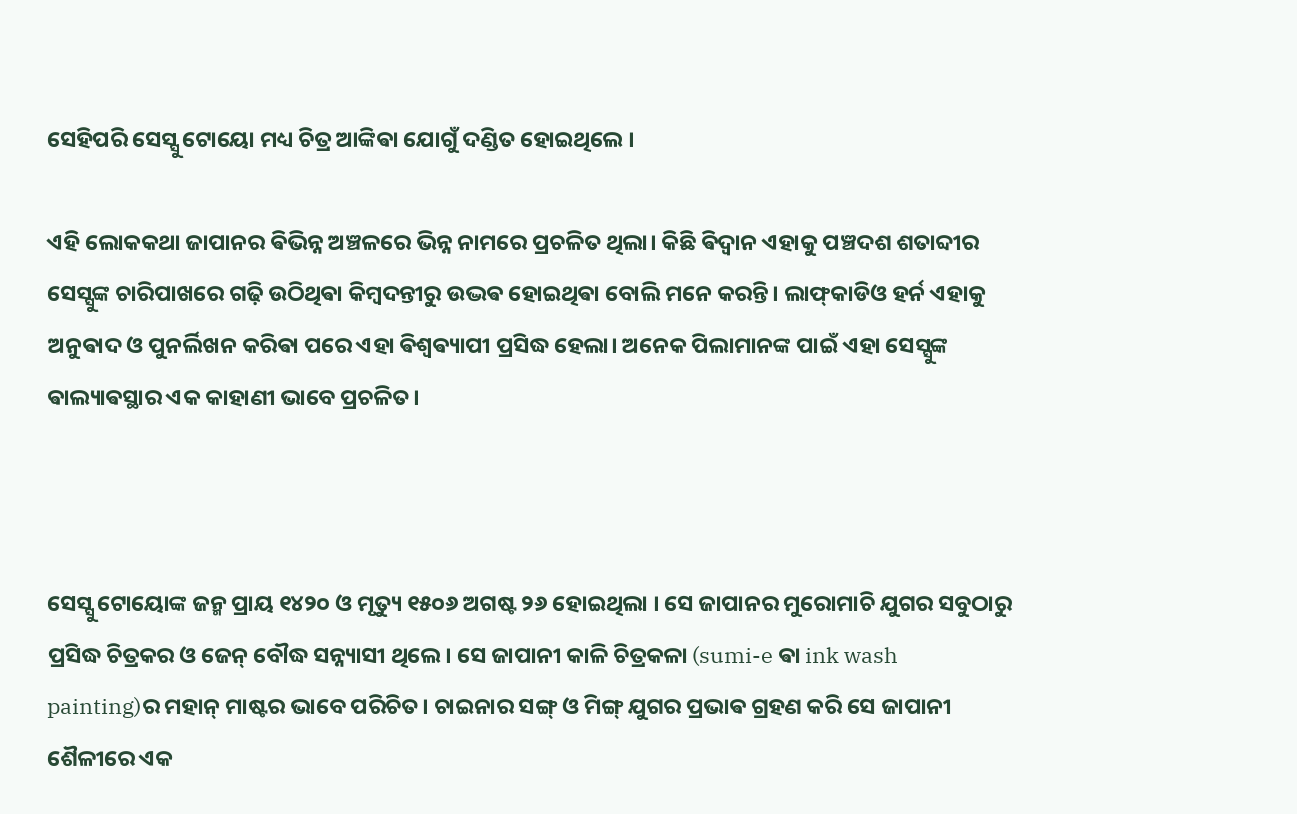ସେହିପରି ସେସ୍ସୁ ଟୋୟୋ ମଧ୍ୟ ଚିତ୍ର ଆଙ୍କିଵା ଯୋଗୁଁ ଦଣ୍ଡିତ ହୋଇଥିଲେ ।

ଏହି ଲୋକକଥା ଜାପାନର ଵିଭିନ୍ନ ଅଞ୍ଚଳରେ ଭିନ୍ନ ନାମରେ ପ୍ରଚଳିତ ଥିଲା। କିଛି ଵିଦ୍ୱାନ ଏହାକୁ ପଞ୍ଚଦଶ ଶତାବ୍ଦୀର ସେସ୍ସୁଙ୍କ ଚାରିପାଖରେ ଗଢ଼ି ଉଠିଥିଵା କିମ୍ଵଦନ୍ତୀରୁ ଉଦ୍ଭଵ ହୋଇଥିଵା ବୋଲି ମନେ କରନ୍ତି। ଲାଫ୍‌କାଡିଓ ହର୍ନ ଏହାକୁ ଅନୁଵାଦ ଓ ପୁନର୍ଲିଖନ କରିଵା ପରେ ଏହା ଵିଶ୍ୱଵ୍ୟାପୀ ପ୍ରସିଦ୍ଧ ହେଲା। ଅନେକ ପିଲାମାନଙ୍କ ପାଇଁ ଏହା ସେସ୍ସୁଙ୍କ ଵାଲ୍ୟାଵସ୍ଥାର ଏକ କାହାଣୀ ଭାବେ ପ୍ରଚଳିତ।



ସେସ୍ସୁ ଟୋୟୋଙ୍କ ଜନ୍ମ ପ୍ରାୟ ୧୪୨୦ ଓ ମୃତ୍ୟୁ ୧୫୦୬ ଅଗଷ୍ଟ ୨୬ ହୋଇଥିଲା । ସେ ଜାପାନର ମୁରୋମାଚି ଯୁଗର ସବୁଠାରୁ ପ୍ରସିଦ୍ଧ ଚିତ୍ରକର ଓ ଜେନ୍ ବୌଦ୍ଧ ସନ୍ନ୍ୟାସୀ ଥିଲେ। ସେ ଜାପାନୀ କାଳି ଚିତ୍ରକଳା (sumi-e ଵା ink wash painting)ର ମହାନ୍ ମାଷ୍ଟର ଭାବେ ପରିଚିତ। ଚାଇନାର ସଙ୍ଗ୍ ଓ ମିଙ୍ଗ୍ ଯୁଗର ପ୍ରଭାଵ ଗ୍ରହଣ କରି ସେ ଜାପାନୀ ଶୈଳୀରେ ଏକ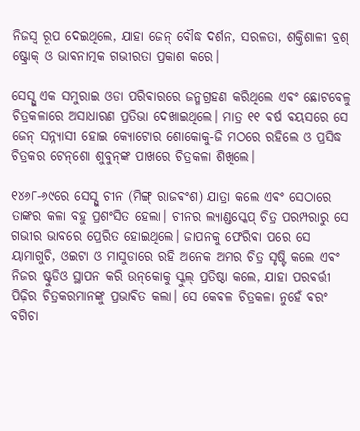ନିଜସ୍ୱ ରୂପ ଦେଇଥିଲେ, ଯାହା ଜେନ୍ ବୌଦ୍ଧ ଦର୍ଶନ, ସରଳତା, ଶକ୍ତିଶାଳୀ ବ୍ରଶ୍ ଷ୍ଟ୍ରୋକ୍ ଓ ଭାଵନାତ୍ମକ ଗଭୀରତା ପ୍ରକାଶ କରେ।

ସେସ୍ସୁ ଏକ ସମୁରାଇ ଓଡା ପରିଵାରରେ ଜନ୍ମଗ୍ରହଣ କରିଥିଲେ ଏଵଂ ଛୋଟବେଳୁ ଚିତ୍ରକଳାରେ ଅସାଧାରଣ ପ୍ରତିଭା ଦେଖାଇଥିଲେ। ମାତ୍ର ୧୧ ଵର୍ଷ ଵୟସରେ ସେ ଜେନ୍ ସନ୍ନ୍ୟାସୀ ହୋଇ କ୍ୟୋଟୋର ଶୋକୋକୁ-ଜି ମଠରେ ରହିଲେ ଓ ପ୍ରସିଦ୍ଧ ଚିତ୍ରକର ଟେନ୍‌ଶୋ ଶୁବୁନ୍‌ଙ୍କ ପାଖରେ ଚିତ୍ରକଳା ଶିଖିଲେ।

୧୪୬୮-୬୯ରେ ସେସ୍ସୁ ଚୀନ (ମିଙ୍ଗ୍ ରାଜଵଂଶ) ଯାତ୍ରା କଲେ ଏଵଂ ସେଠାରେ ତାଙ୍କର କଳା ବହୁ ପ୍ରଶଂସିତ ହେଲା। ଚୀନର ଲ୍ୟାଣ୍ଡସ୍କେପ୍ ଚିତ୍ର ପରମ୍ପରାରୁ ସେ ଗଭୀର ଭାବରେ ପ୍ରେରିତ ହୋଇଥିଲେ। ଜାପନକୁ ଫେରିଵା ପରେ ସେ ୟାମାଗୁଚି, ଓଇଟା ଓ ମାସୁଡାରେ ରହି ଅନେକ ଅମର ଚିତ୍ର ସୃଷ୍ଟି କଲେ ଏଵଂ ନିଜର ଷ୍ଟୁଡିଓ ସ୍ଥାପନ କରି ଉନ୍‌କୋକୁ ସ୍କୁଲ୍ ପ୍ରତିଷ୍ଠା କଲେ, ଯାହା ପରଵର୍ତ୍ତୀ ପିଢ଼ିର ଚିତ୍ରକରମାନଙ୍କୁ ପ୍ରଭାଵିତ କଲା। ସେ କେଵଳ ଚିତ୍ରକଳା ନୁହେଁ ଵରଂ ବଗିଚା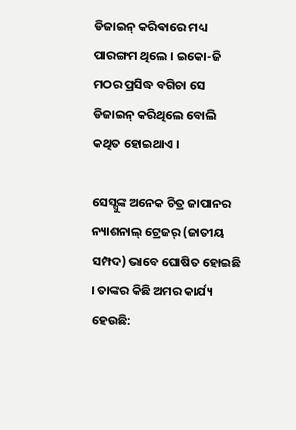ଡିଜାଇନ୍ କରିଵାରେ ମଧ୍ୟ ପାରଙ୍ଗମ ଥିଲେ । ଇକୋ-ଜି ମଠର ପ୍ରସିଦ୍ଧ ବଗିଚା ସେ ଡିଜାଇନ୍ କରିଥିଲେ ବୋଲି କଥିତ ହୋଇଥାଏ ।

ସେସ୍ସୁଙ୍କ ଅନେକ ଚିତ୍ର ଜାପାନର ନ୍ୟାଶନାଲ୍ ଟ୍ରେଜର୍ (ଜାତୀୟ ସମ୍ପଦ) ଭାବେ ଘୋଷିତ ହୋଇଛି । ତାଙ୍କର କିଛି ଅମର କାର୍ଯ୍ୟ ହେଉଛି: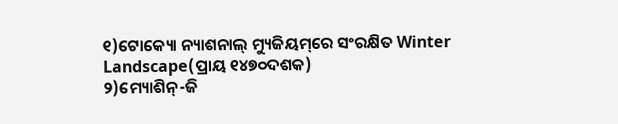୧)ଟୋକ୍ୟୋ ନ୍ୟାଶନାଲ୍ ମ୍ୟୁଜିୟମ୍‌ରେ ସଂରକ୍ଷିତ Winter Landscape(ପ୍ରାୟ ୧୪୭୦ଦଶକ)
୨)ମ୍ୟୋଶିନ୍-ଜି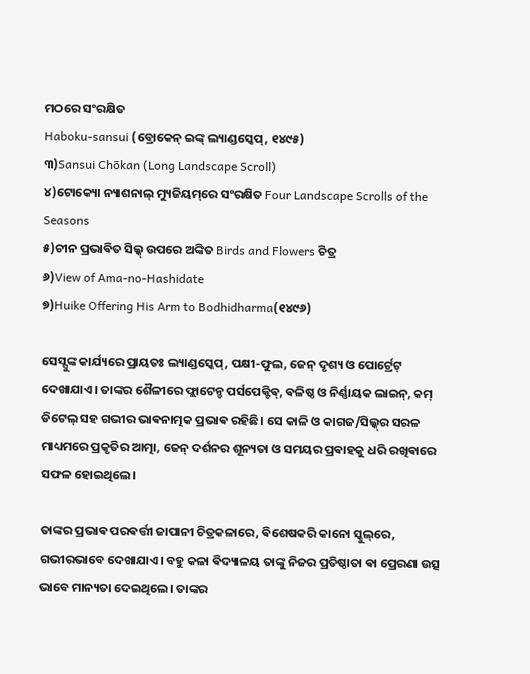ମଠରେ ସଂରକ୍ଷିତ
Haboku-sansui (ବ୍ରୋକେନ୍ ଇଙ୍କ୍ ଲ୍ୟାଣ୍ଡସ୍କେପ୍, ୧୪୯୫)
୩)Sansui Chōkan (Long Landscape Scroll)
୪)ଟୋକ୍ୟୋ ନ୍ୟାଶନାଲ୍ ମ୍ୟୁଜିୟମ୍‌ରେ ସଂରକ୍ଷିତ Four Landscape Scrolls of the Seasons
୫)ଚୀନ ପ୍ରଭାଵିତ ସିଲ୍କ୍ ଉପରେ ଅଙ୍କିତ Birds and Flowers ଚିତ୍ର
୬)View of Ama-no-Hashidate
୭)Huike Offering His Arm to Bodhidharma(୧୪୯୬)

ସେସ୍ସୁଙ୍କ କାର୍ଯ୍ୟରେ ପ୍ରାୟତଃ ଲ୍ୟାଣ୍ଡସ୍କେପ୍, ପକ୍ଷୀ-ଫୁଲ, ଜେନ୍ ଦୃଶ୍ୟ ଓ ପୋର୍ଟ୍ରେଟ୍ ଦେଖାଯାଏ। ତାଙ୍କର ଶୈଳୀରେ ଫ୍ଲାଟେନ୍ଡ ପର୍ସପେକ୍ଟିଵ୍, ଵଳିଷ୍ଠ ଓ ନିର୍ଣ୍ଣାୟକ ଲାଇନ୍, କମ୍ ଡିଟେଲ୍ ସହ ଗଭୀର ଭାଵନାତ୍ମକ ପ୍ରଭାଵ ରହିଛି। ସେ କାଳି ଓ କାଗଜ/ସିଲ୍କ୍‌ର ସରଳ ମାଧ୍ୟମରେ ପ୍ରକୃତିର ଆତ୍ମା, ଜେନ୍ ଦର୍ଶନର ଶୂନ୍ୟତା ଓ ସମୟର ପ୍ରଵାହକୁ ଧରି ରଖିଵାରେ ସଫଳ ହୋଇଥିଲେ।

ତାଙ୍କର ପ୍ରଭାଵ ପରଵର୍ତ୍ତୀ ଜାପାନୀ ଚିତ୍ରକଳାରେ, ଵିଶେଷକରି କାନୋ ସ୍କୁଲ୍‌ରେ, ଗଭୀରଭାବେ ଦେଖାଯାଏ। ବହୁ କଳା ଵିଦ୍ୟାଳୟ ତାଙ୍କୁ ନିଜର ପ୍ରତିଷ୍ଠାତା ଵା ପ୍ରେରଣା ଉତ୍ସ ଭାବେ ମାନ୍ୟତା ଦେଇଥିଲେ। ତାଙ୍କର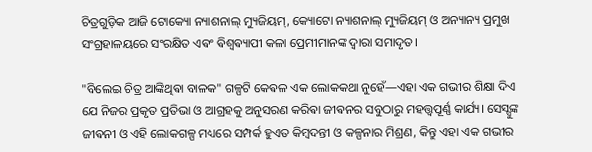ଚିତ୍ରଗୁଡ଼ିକ ଆଜି ଟୋକ୍ୟୋ ନ୍ୟାଶନାଲ୍ ମ୍ୟୁଜିୟମ୍, କ୍ୟୋଟୋ ନ୍ୟାଶନାଲ୍ ମ୍ୟୁଜିୟମ୍ ଓ ଅନ୍ୟାନ୍ୟ ପ୍ରମୁଖ ସଂଗ୍ରହାଳୟରେ ସଂରକ୍ଷିତ ଏଵଂ ଵିଶ୍ୱଵ୍ୟାପୀ କଳା ପ୍ରେମୀମାନଙ୍କ ଦ୍ୱାରା ସମାଦୃତ।

"ବିଲେଇ ଚିତ୍ର ଆଙ୍କିଥିଵା ବାଳକ" ଗଳ୍ପଟି କେଵଳ ଏକ ଲୋକକଥା ନୁହେଁ—ଏହା ଏକ ଗଭୀର ଶିକ୍ଷା ଦିଏ ଯେ ନିଜର ପ୍ରକୃତ ପ୍ରତିଭା ଓ ଆଗ୍ରହକୁ ଅନୁସରଣ କରିଵା ଜୀଵନର ସବୁଠାରୁ ମହତ୍ତ୍ୱପୂର୍ଣ୍ଣ କାର୍ଯ୍ୟ। ସେସ୍ସୁଙ୍କ ଜୀଵନୀ ଓ ଏହି ଲୋକଗଳ୍ପ ମଧ୍ୟରେ ସମ୍ପର୍କ ହୁଏତ କିମ୍ଵଦନ୍ତୀ ଓ କଳ୍ପନାର ମିଶ୍ରଣ, କିନ୍ତୁ ଏହା ଏକ ଗଭୀର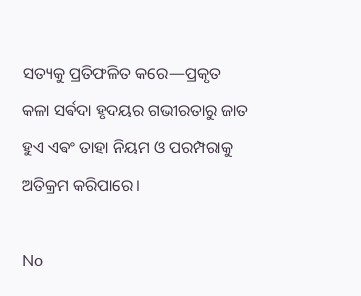ସତ୍ୟକୁ ପ୍ରତିଫଳିତ କରେ—ପ୍ରକୃତ କଳା ସର୍ଵଦା ହୃଦୟର ଗଭୀରତାରୁ ଜାତ ହୁଏ ଏଵଂ ତାହା ନିୟମ ଓ ପରମ୍ପରାକୁ ଅତିକ୍ରମ କରିପାରେ।

No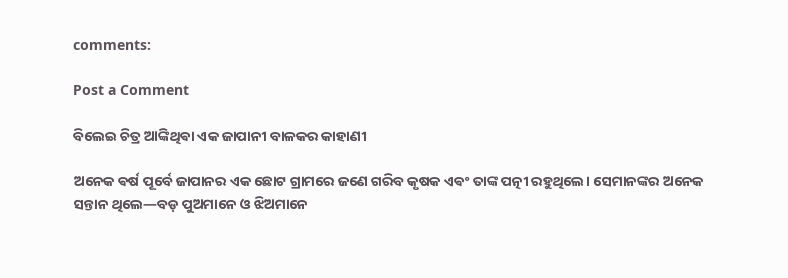comments:

Post a Comment

ବିଲେଇ ଚିତ୍ର ଆଙ୍କିଥିଵା ଏକ ଜାପାନୀ ବାଳକର କାହାଣୀ

ଅନେକ ଵର୍ଷ ପୂର୍ବେ ଜାପାନର ଏକ ଛୋଟ ଗ୍ରାମରେ ଜଣେ ଗରିବ କୃଷକ ଏଵଂ ତାଙ୍କ ପତ୍ନୀ ରହୁଥିଲେ। ସେମାନଙ୍କର ଅନେକ ସନ୍ତାନ ଥିଲେ—ବଡ଼ ପୁଅମାନେ ଓ ଝିଅମାନେ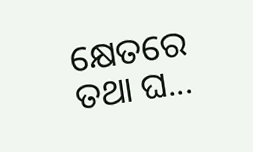କ୍ଷେତରେ ତଥା ଘ...